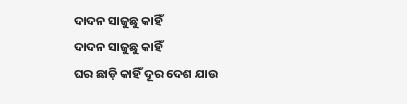ଦାଦନ ସାଜୁଛୁ କାହିଁ
ଦାଦନ ସାଜୁଛୁ କାହିଁ
ଘର ଛାଡ଼ି କାହିଁ ଦୂର ଦେଶ ଯାଉ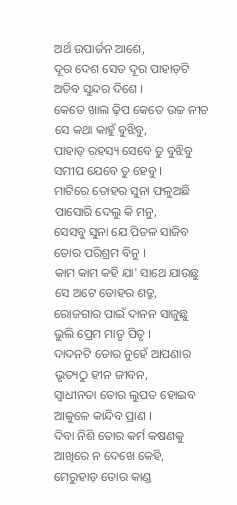ଅର୍ଥ ଉପାର୍ଜନ ଆଶେ,
ଦୂର ଦେଶ ସେତ ଦୂର ପାହାଡ଼ଟି
ଅତିବ ସୁନ୍ଦର ଦିଶେ ।
କେତେ ଖାଲ ଢ଼ିପ କେତେ ଉଚ୍ଚ ନୀଚ
ସେ କଥା କାହୁଁ ବୁଝିବୁ,
ପାହାଡ଼ ରହସ୍ୟ ସେବେ ତୁ ବୁଝିବୁ
ସମୀପ ଯେବେ ତୁ ହେବୁ ।
ମାଟିରେ ତୋହର ସୁନା ଫଳୁଅଛି
ପାସୋରି ଦେଲୁ କି ମନୁ,
ସେସବୁ ସୁନା ଯେ ପିତଳ ସାଜିବ
ତୋର ପରିଶ୍ରମ ବିନୁ ।
କାମ କାମ କହି ଯା' ସାଥେ ଯାଉଛୁ
ସେ ଅଟେ ତୋହର ଶତ୍ରୁ,
ରୋଜଗାର ପାଇଁ ଦାନନ ସାଜୁଛୁ
ଭୁଲି ପ୍ରେମ ମାତୃ ପିତୃ ।
ଦାଦନଟି ତୋର ନୁହେଁ ଆପଣାର
ଭୃତ୍ୟଠୁ ହୀନ ଜୀବନ,
ସ୍ୱାଧୀନତା ତୋର ଲୁପତ ହୋଇବ
ଆକୁଳେ କାନ୍ଦିବ ପ୍ରାଣ ।
ଦିବା ନିଶି ତୋର କର୍ମ କଷଣକୁ
ଆଖିରେ ନ ଦେଖେ କେହି,
ମେରୁହାଡ଼ ତୋର କାଣ୍ଡ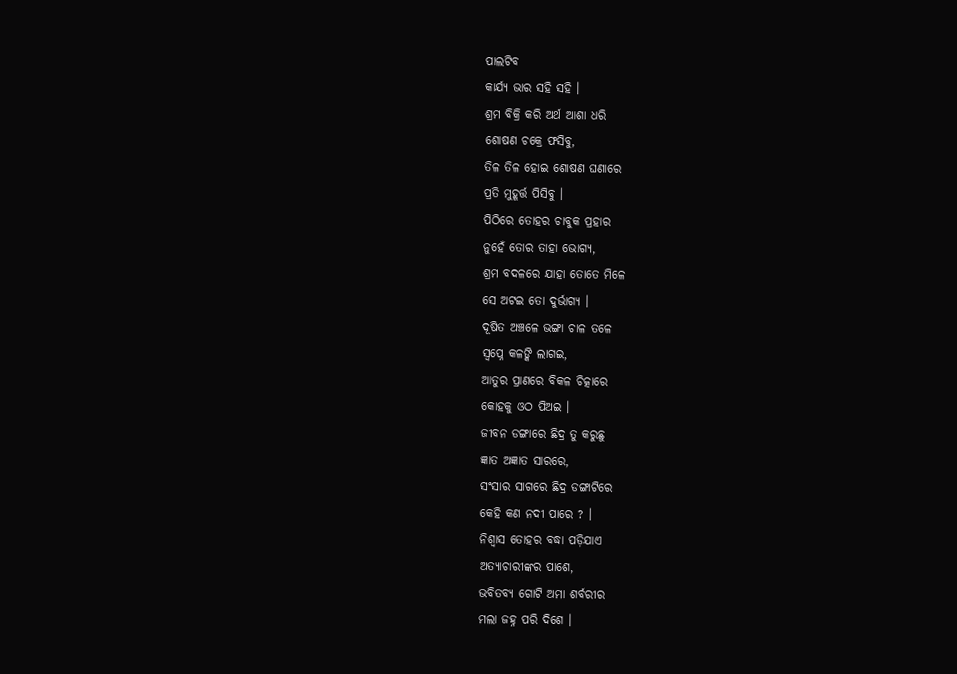ପାଲଟିବ
କାର୍ଯ୍ୟ ଭାର ସହି ସହି ।
ଶ୍ରମ ବିକ୍ରି କରି ଅର୍ଥ ଆଶା ଧରି
ଶୋଷଣ ଚକ୍ରେ ଫସିବୁ,
ତିଳ ତିଳ ହୋଇ ଶୋଷଣ ଘଣାରେ
ପ୍ରତି ମୁହୂର୍ତ୍ତ ପିସିବୁ ।
ପିଠିରେ ତୋହର ଚାବୁକ ପ୍ରହାର
ନୁହେଁ ତୋର ତାହା ଭୋଗ୍ୟ,
ଶ୍ରମ ବଦଳରେ ଯାହା ତୋତେ ମିଳେ
ସେ ଅଟଇ ତୋ ଦୁର୍ଭାଗ୍ୟ ।
ଦୂଷିତ ଅଞ୍ଚଳେ ଭଙ୍ଗା ଚାଳ ତଳେ
ସ୍ୱପ୍ନେ କଳଙ୍କି ଲାଗଇ,
ଆତୁର ପ୍ରାଣରେ ବିକଳ ଚିତ୍କାରେ
କୋହକୁ ଓଠ ପିଅଇ ।
ଜୀବନ ଡଙ୍ଗାରେ ଛିଦ୍ର ତୁ କରୁଛୁ
ଜ୍ଞାତ ଅଜ୍ଞାତ ସାରରେ,
ସଂସାର ସାଗରେ ଛିଦ୍ର ଡଙ୍ଗାଟିରେ
କେହି କଣ ନଦୀ ପାରେ ? ।
ନିଶ୍ଵାସ ତୋହର ବଦ୍ଧା ପଡ଼ିଯାଏ
ଅତ୍ୟାଚାରୀଙ୍କର ପାଶେ,
ଭବିତବ୍ୟ ଗୋଟି ଅମା ଶର୍ବରୀର
ମଲା ଜହ୍ନ ପରି ଦିଶେ ।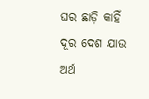ଘର ଛାଡ଼ି କାହିଁ ଦୂର ଦେଶ ଯାଉ
ଅର୍ଥ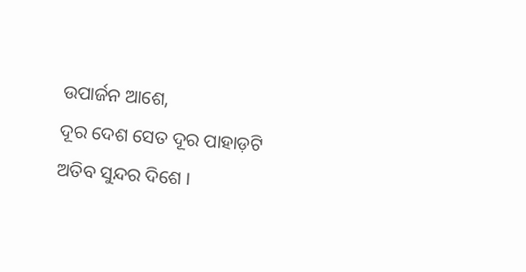ଉପାର୍ଜନ ଆଶେ,
ଦୂର ଦେଶ ସେତ ଦୂର ପାହାଡ଼ଟି
ଅତିବ ସୁନ୍ଦର ଦିଶେ ।